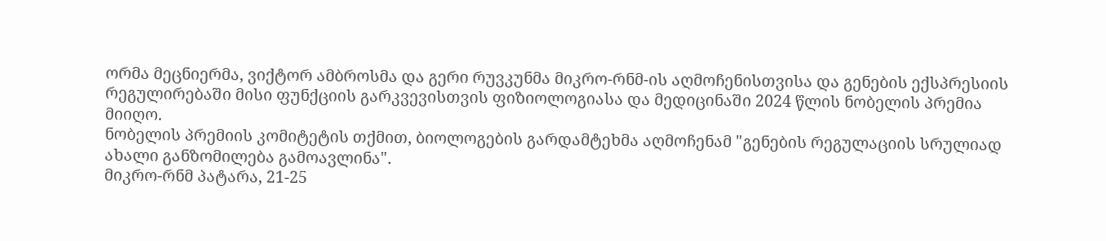ორმა მეცნიერმა, ვიქტორ ამბროსმა და გერი რუვკუნმა მიკრო-რნმ-ის აღმოჩენისთვისა და გენების ექსპრესიის რეგულირებაში მისი ფუნქციის გარკვევისთვის ფიზიოლოგიასა და მედიცინაში 2024 წლის ნობელის პრემია მიიღო.
ნობელის პრემიის კომიტეტის თქმით, ბიოლოგების გარდამტეხმა აღმოჩენამ "გენების რეგულაციის სრულიად ახალი განზომილება გამოავლინა".
მიკრო-რნმ პატარა, 21-25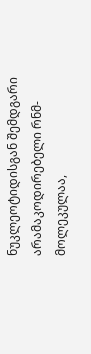ნუკლეოტიდისგან შემდგარი არამაკოდირებელი რნმ-მოლეკულაა,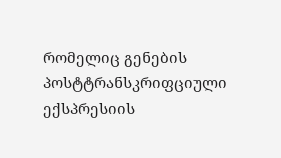რომელიც გენების პოსტტრანსკრიფციული ექსპრესიის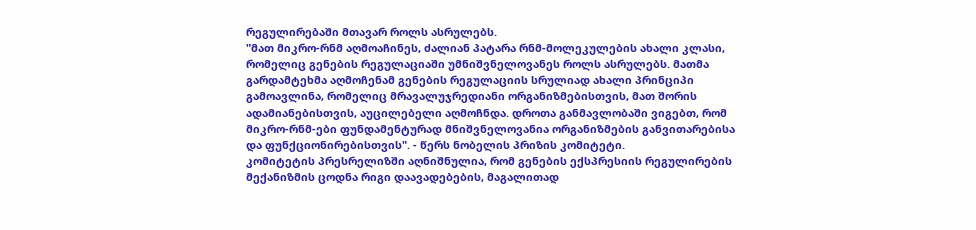რეგულირებაში მთავარ როლს ასრულებს.
"მათ მიკრო-რნმ აღმოაჩინეს, ძალიან პატარა რნმ-მოლეკულების ახალი კლასი, რომელიც გენების რეგულაციაში უმნიშვნელოვანეს როლს ასრულებს. მათმა გარდამტეხმა აღმოჩენამ გენების რეგულაციის სრულიად ახალი პრინციპი გამოავლინა, რომელიც მრავალუჯრედიანი ორგანიზმებისთვის, მათ შორის ადამიანებისთვის, აუცილებელი აღმოჩნდა. დროთა განმავლობაში ვიგებთ, რომ მიკრო-რნმ-ები ფუნდამენტურად მნიშვნელოვანია ორგანიზმების განვითარებისა და ფუნქციონირებისთვის". - წერს ნობელის პრიზის კომიტეტი.
კომიტეტის პრესრელიზში აღნიშნულია, რომ გენების ექსპრესიის რეგულირების მექანიზმის ცოდნა რიგი დაავადებების, მაგალითად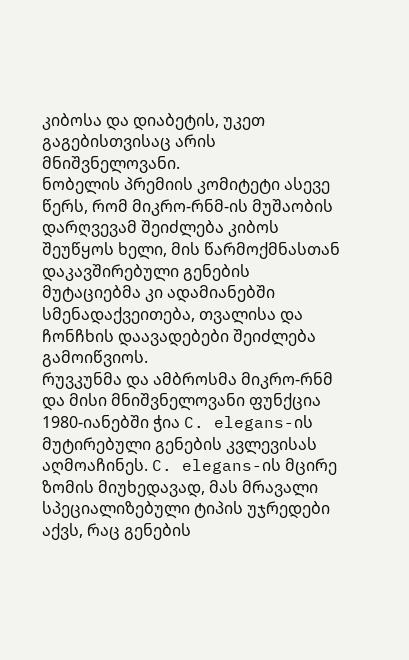კიბოსა და დიაბეტის, უკეთ გაგებისთვისაც არის მნიშვნელოვანი.
ნობელის პრემიის კომიტეტი ასევე წერს, რომ მიკრო-რნმ-ის მუშაობის დარღვევამ შეიძლება კიბოს შეუწყოს ხელი, მის წარმოქმნასთან დაკავშირებული გენების მუტაციებმა კი ადამიანებში სმენადაქვეითება, თვალისა და ჩონჩხის დაავადებები შეიძლება გამოიწვიოს.
რუვკუნმა და ამბროსმა მიკრო-რნმ და მისი მნიშვნელოვანი ფუნქცია 1980-იანებში ჭია C. elegans-ის მუტირებული გენების კვლევისას აღმოაჩინეს. C. elegans-ის მცირე ზომის მიუხედავად, მას მრავალი სპეციალიზებული ტიპის უჯრედები აქვს, რაც გენების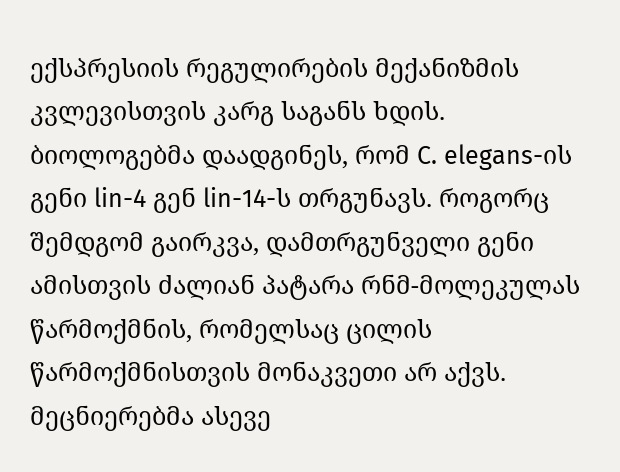ექსპრესიის რეგულირების მექანიზმის კვლევისთვის კარგ საგანს ხდის.
ბიოლოგებმა დაადგინეს, რომ C. elegans-ის გენი lin-4 გენ lin-14-ს თრგუნავს. როგორც შემდგომ გაირკვა, დამთრგუნველი გენი ამისთვის ძალიან პატარა რნმ-მოლეკულას წარმოქმნის, რომელსაც ცილის წარმოქმნისთვის მონაკვეთი არ აქვს.
მეცნიერებმა ასევე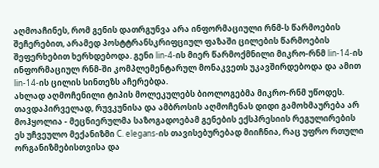აღმოაჩინეს, რომ გენის დათრგუნვა არა ინფორმაციული რნმ-ს წარმოების შეჩერებით, არამედ პოსტტრანსკრიფციულ ფაზაში ცილების წარმოების შეფერხებით ხერხდებოდა. გენი lin-4-ის მიერ წარმოქმნილი მიკრო-რნმ lin-14-ის ინფორმაციულ რნმ-ში კომპლემენტარულ მონაკვეთს უკავშირდებოდა და ამით lin-14-ის ცილის სინთეზს აჩერებდა.
ახლად აღმოჩენილი ტიპის მოლეკულებს ბიოლოგებმა მიკრო-რნმ უწოდეს.
თავდაპირველად, რუვკუნისა და ამბროსის აღმოჩენას დიდი გამოხმაურება არ მოჰყოლია - მეცნიერულმა საზოგადოებამ გენების ექსპრესიის რეგულირების ეს უჩვეულო მექანიზმი C. elegans-ის თავისებურებად მიიჩნია, რაც უფრო რთული ორგანიზმებისთვისა და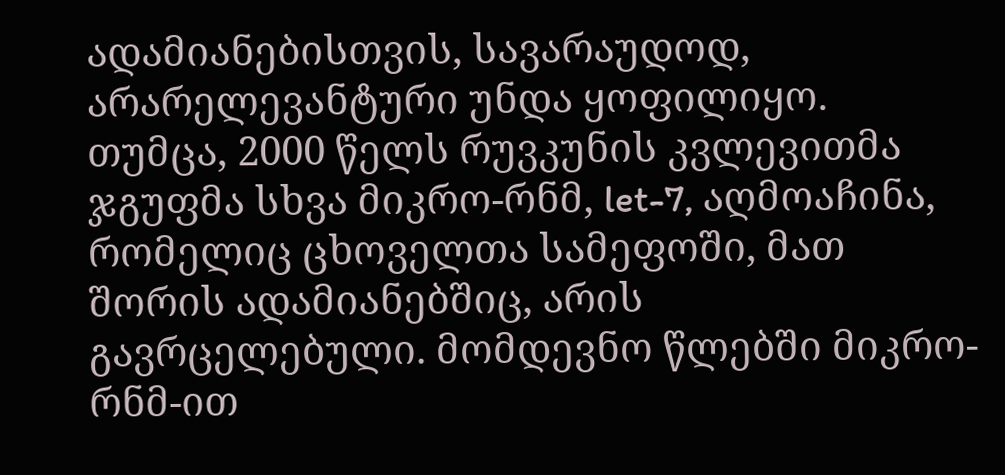ადამიანებისთვის, სავარაუდოდ, არარელევანტური უნდა ყოფილიყო.
თუმცა, 2000 წელს რუვკუნის კვლევითმა ჯგუფმა სხვა მიკრო-რნმ, let-7, აღმოაჩინა, რომელიც ცხოველთა სამეფოში, მათ შორის ადამიანებშიც, არის გავრცელებული. მომდევნო წლებში მიკრო-რნმ-ით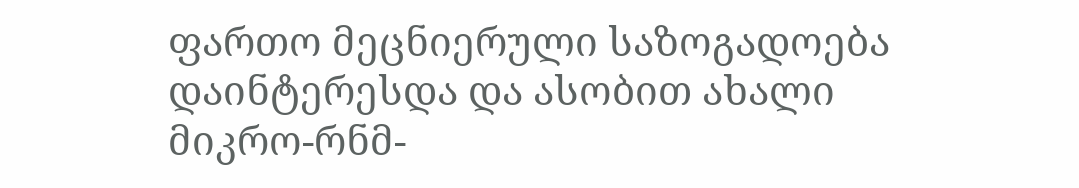ფართო მეცნიერული საზოგადოება დაინტერესდა და ასობით ახალი მიკრო-რნმ-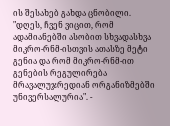ის შესახებ გახდა ცნობილი.
"დღეს, ჩვენ ვიცით, რომ ადამიანებში ასობით სხვადასხვა მიკრო-რნმ-ისთვის ათასზე მეტი გენია და რომ მიკრო-რნმ-ით გენების რეგულირება მრავალუჯრედიან ორგანიზმებში უნივერსალურია". -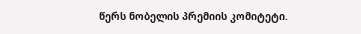წერს ნობელის პრემიის კომიტეტი.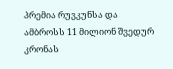პრემია რუვკუნსა და ამბროსს 11 მილიონ შვედურ კრონას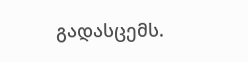გადასცემს.